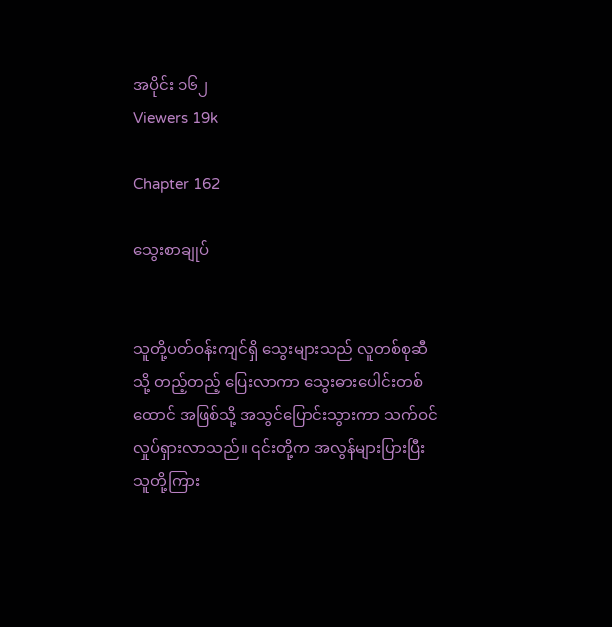အပိုင်း ၁၆၂
Viewers 19k

Chapter 162

သွေးစာချုပ်


သူတို့ပတ်ဝန်းကျင်ရှိ သွေးများသည် လူတစ်စုဆီသို့ တည့်တည့် ပြေးလာကာ သွေးဓားပေါင်းတစ်ထောင် အဖြစ်သို့ အသွင်ပြောင်းသွားကာ သက်ဝင်လှုပ်ရှားလာသည်။ ၎င်းတို့က အလွန်များပြားပြီး သူတို့ကြား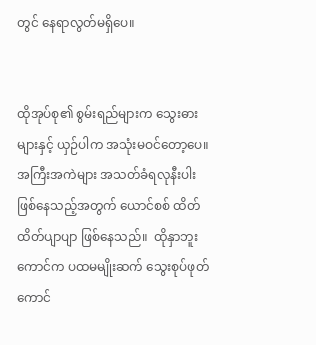တွင် နေရာလွတ်မရှိပေ။


ထိုအုပ်စု၏ စွမ်းရည်များက သွေးဓားများနှင့် ယှဉ်ပါက အသုံးမဝင်တော့ပေ။ အကြီးအကဲများ အသတ်ခံရလုနီးပါး ဖြစ်နေသည့်အတွက် ယောင်စစ် ထိတ်ထိတ်ပျာပျာ ဖြစ်နေသည်။  ထိုနှာဘူးကောင်က ပထမမျိုးဆက် သွေးစုပ်ဖုတ်ကောင်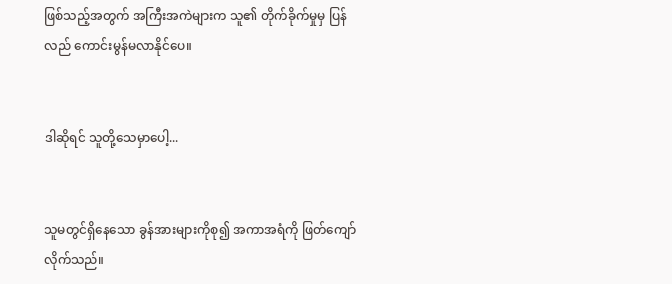ဖြစ်သည့်အတွက် အကြီးအကဲများက သူ၏ တိုက်ခိုက်မှုမှ ပြန်လည် ကောင်းမွန်မလာနိုင်ပေ။


ဒါဆိုရင် သူတို့သေမှာပေါ့...


သူမတွင်ရှိနေသော ခွန်အားများကိုစု၍ အကာအရံကို ဖြတ်ကျော်လိုက်သည်။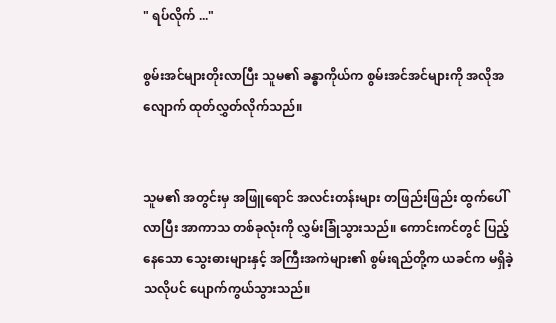" ရပ်လိုက် ..."

စွမ်းအင်များတိုးလာပြီး သူမ၏ ခန္ဓာကိုယ်က စွမ်းအင်အင်များကို အလိုအလျောက် ထုတ်လွှတ်လိုက်သည်။


သူမ၏ အတွင်းမှ အဖြူရောင် အလင်းတန်းများ တဖြည်းဖြည်း ထွက်ပေါ်လာပြီး အာကာသ တစ်ခုလုံးကို လွှမ်းခြုံသွားသည်။ ကောင်းကင်တွင် ပြည့်နေသော သွေးဓားများနှင့် အကြီးအကဲများ၏ စွမ်းရည်တို့က ယခင်က မရှိခဲ့သလိုပင် ပျောက်ကွယ်သွားသည်။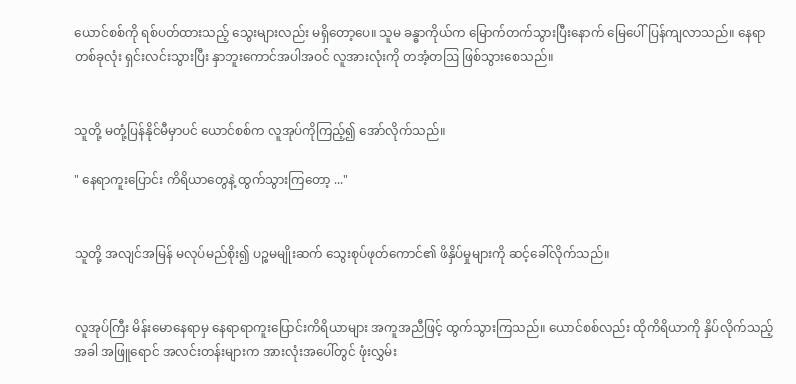ယောင်စစ်ကို ရစ်ပတ်ထားသည့် သွေးများလည်း မရှိတော့ပေ။ သူမ ခန္ဓာကိုယ်က မြောက်တက်သွားပြီးနောက် မြေပေါ်ပြန်ကျလာသည်။ နေရာတစ်ခုလုံး ရှင်းလင်းသွားပြီး နှာဘူးကောင်အပါအဝင် လူအားလုံးကို တအံ့တဩ ဖြစ်သွားစေသည်။


သူတို့ မတုံ့ပြန်နိုင်မီမှာပင် ယောင်စစ်က လူအုပ်ကိုကြည့်၍ အော်လိုက်သည်။

" နေရာကူးပြောင်း ကိရိယာတွေနဲ့ ထွက်သွားကြတော့ ..."


သူတို့ အလျင်အမြန် မလုပ်မည်စိုး၍ ပဉ္စမမျိုးဆက် သွေးစုပ်ဖုတ်ကောင်၏ ဖိနှိပ်မှုများကို ဆင့်ခေါ်လိုက်သည်။


လူအုပ်ကြီး မိန်းမောနေရာမှ နေရာရာကူးပြောင်းကိရိယာများ အကူအညီဖြင့် ထွက်သွားကြသည်။ ယောင်စစ်လည်း ထိုကိရိယာကို နှိပ်လိုက်သည့်အခါ အဖြူရောင် အလင်းတန်းများက အားလုံးအပေါ်တွင် ဖုံးလွှမ်း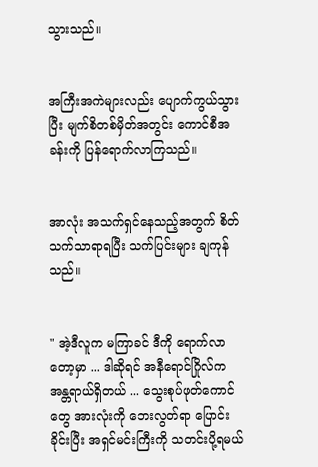သွားသည်။


အကြီးအကဲများလည်း ပျောက်ကွယ်သွားပြီး မျက်စိတစ်မှိတ်အတွင်း ကောင်စီအခန်းကို ပြန်ရောက်လာကြသည်။


အာလုံး အသက်ရှင်နေသည့်အတွက် စိတ်သက်သာရာရပြီး သက်ပြင်းများ ချကုန်သည်။


" အဲ့ဒီလူက မကြာခင် ဒီကို ရောက်လာတော့မှာ ... ဒါဆိုရင် အနီရောင်ဂြိုလ်က အန္တရာယ်ရှိတယ် ... သွေးစုပ်ဖုတ်ကောင်တွေ အားလုံးကို ဘေးလွတ်ရာ ပြောင်းခိုင်းပြီး အရှင်မင်းကြီးကို သတင်းပို့ရမယ်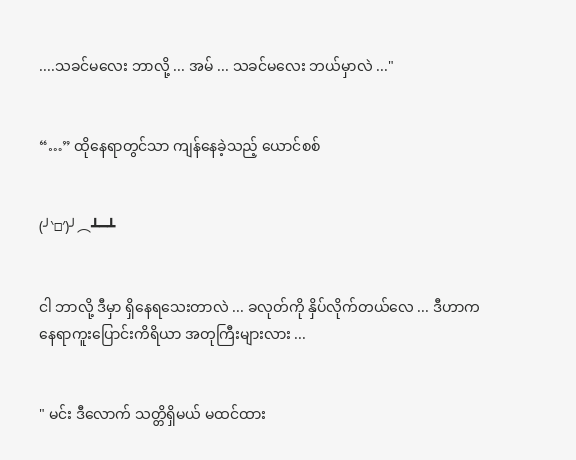....သခင်မလေး ဘာလို့ ... အမ် ... သခင်မလေး ဘယ်မှာလဲ ..."


“…” ထိုနေရာတွင်သာ ကျန်နေခဲ့သည့် ယောင်စစ်


(╯‵□′)╯︵┻━┻


ငါ ဘာလို့ ဒီမှာ ရှိနေရသေးတာလဲ ... ခလုတ်ကို နှိပ်လိုက်တယ်လေ ... ဒီဟာက နေရာကူးပြောင်းကိရိယာ အတုကြီးများလား ...


" မင်း ဒီလောက် သတ္တိရှိမယ် မထင်ထား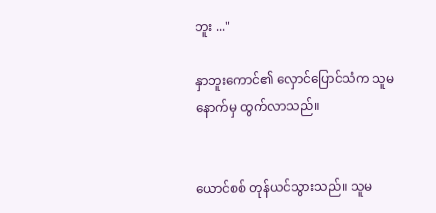ဘူး ..."

နှာဘူးကောင်၏ လှောင်ပြောင်သံက သူမနောက်မှ ထွက်လာသည်။


ယောင်စစ် တုန်ယင်သွားသည်။ သူမ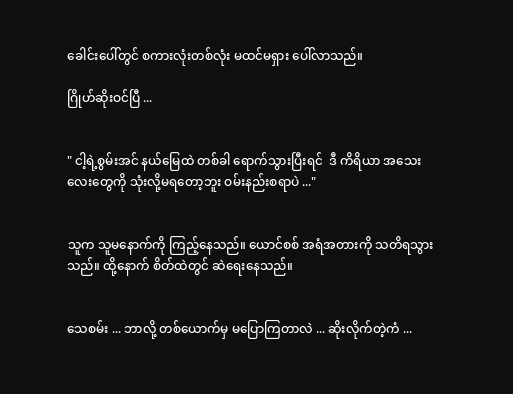ခေါင်းပေါ်တွင် စကားလုံးတစ်လုံး မထင်မရှား ပေါ်လာသည်။

ဂြိုဟ်ဆိုးဝင်ပြီ ...


" ငါ့ရဲ့စွမ်းအင် နယ်မြေထဲ တစ်ခါ ရောက်သွားပြီးရင်  ဒီ ကိရိယာ အသေးလေးတွေကို သုံးလို့မရတော့ဘူး ဝမ်းနည်းစရာပဲ ..."


သူက သူမနောက်ကို ကြည့်နေသည်။ ယောင်စစ် အရံအတားကို သတိရသွားသည်။ ထို့နောက် စိတ်ထဲတွင် ဆဲရေးနေသည်။


သေစမ်း ... ဘာလို့ တစ်ယောက်မှ မပြောကြတာလဲ ... ဆိုးလိုက်တဲ့ကံ ...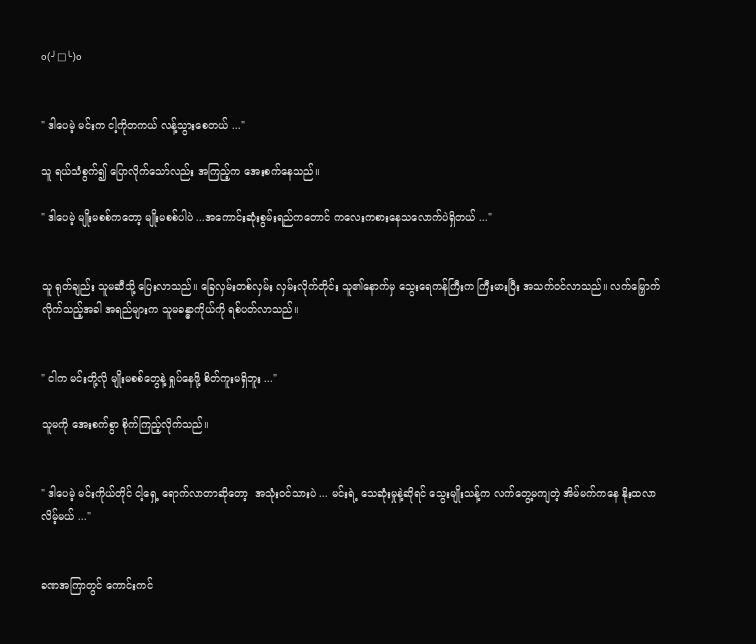o(╯□╰)o


" ဒါပေမဲ့ မင်းက ငါ့ကိုတကယ် လန့်သွားစေတယ် ..."

သူ ရယ်သံစွက်၍ ပြောလိုက်သော်လည်း အကြည့်က အေးစက်နေသည်။

" ဒါပေမဲ့ မျိုးမစစ်ကတော့ မျိုးမစစ်ပါပဲ ...အကောင်းဆုံးစွမ်းရည်ကတောင် ကလေးကစားနေသလောက်ပဲရှိတယ် ..."


သူ ရုတ်ချည်း သူမဆီသို့ ပြေးလာသည်။ ခြေလှမ်းတစ်လှမ်း လှမ်းလိုက်တိုင်း သူ၏နောက်မှ သွေးရေကန်ကြီးက ကြီးမားပြီး အသက်ဝင်လာသည်။ လက်မြှောက်လိုက်သည့်အခါ အရည်များက သူမခန္ဓာကိုယ်ကို ရစ်ပတ်လာသည်။


" ငါက မင်းတို့လို မျိုးမစစ်တွေနဲ့ ရှုပ်နေဖို့ စိတ်ကူးမရှိဘူး ..."

သူမကို အေးစက်စွာ စိုက်ကြည့်လိုက်သည်။


" ဒါပေမဲ့ မင်းကိုယ်တိုင် ငါ့ရှေ့ ရောက်လာတာဆိုတော့  အသုံးဝင်သားပဲ ... မင်းရဲ့ သေဆုံးမှုနဲ့ဆိုရင် သွေးမျိုးသန့်က လက်တွေ့မကျတဲ့ အိမ်မက်ကနေ နိုးထလာလိမ့်မယ် ..."


ခဏအကြာတွင် ကောင်းကင်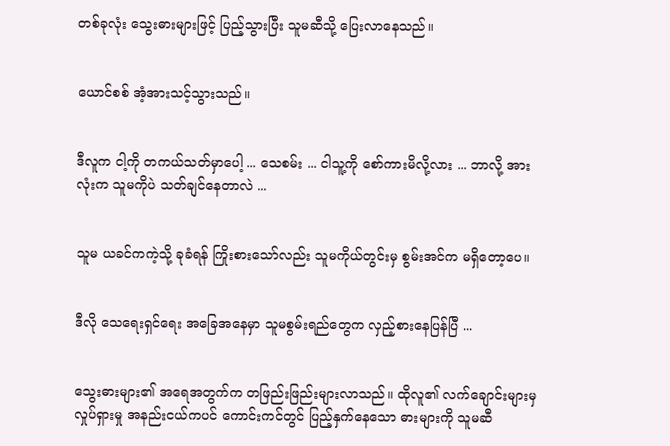တစ်ခုလုံး သွေးဓားများဖြင့် ပြည့်သွားပြီး သူမဆီသို့ ပြေးလာနေသည်။


ယောင်စစ် အံ့အားသင့်သွားသည်။


ဒီလူက ငါ့ကို တကယ်သတ်မှာပေါ့ ... သေစမ်း ... ငါသူ့ကို စော်ကားမိလို့လား ... ဘာလို့ အားလုံးက သူမကိုပဲ သတ်ချင်နေတာလဲ ...


သူမ ယခင်ကကဲ့သို့ ခုခံရန် ကြိုးစားသော်လည်း သူမကိုယ်တွင်းမှ စွမ်းအင်က မရှိတော့ပေ။


ဒီလို သေရေးရှင်ရေး အခြေအနေမှာ သူမစွမ်းရည်တွေက လှည့်စားနေပြန်ပြီ ...


သွေးဓားများ၏ အရေအတွက်က တဖြည်းဖြည်းများလာသည်။ ထိုလူ၏ လက်ချောင်းများမှ လှုပ်ရှားမှု အနည်းငယ်ကပင် ကောင်းကင်တွင် ပြည့်နှက်နေသော ဓားများကို သူမဆီ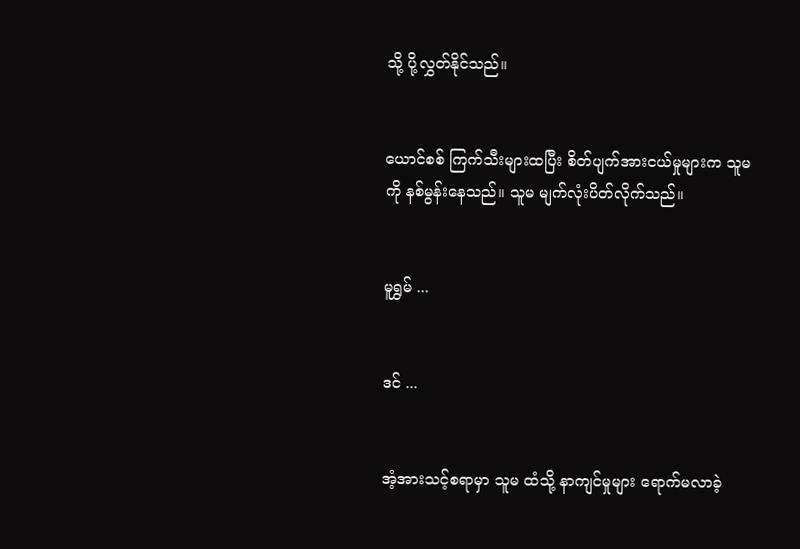သို့ ပို့လွှတ်နိုင်သည်။


ယောင်စစ် ကြက်သီးများထပြီး စိတ်ပျက်အားငယ်မှုများက သူမကို နစ်မွန်းနေသည်။ သူမ မျက်လုံးပိတ်လိုက်သည်။


မူရွှမ် ...


ဒင် ...


အံ့အားသင့်စရာမှာ သူမ ထံသို့ နာကျင်မှုများ ရောက်မလာခဲ့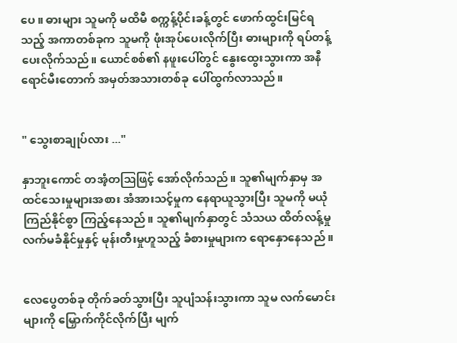ပေ။ ဓားများ သူမကို မထိမီ စက္ကန့်ပိုင်းခန့်တွင် ဖောက်ထွင်းမြင်ရသည့် အကာတစ်ခုက သူမကို ဖုံးအုပ်ပေးလိုက်ပြီး ဓားများကို ရပ်တန့် ပေးလိုက်သည်။ ယောင်စစ်၏ နဖူးပေါ်တွင် နွေးထွေးသွားကာ အနီရောင်မီးတောက် အမှတ်အသားတစ်ခု ပေါ်ထွက်လာသည်။


" သွေးစာချုပ်လား ..."

နှာဘူးကောင် တအံ့တဩဖြင့် အော်လိုက်သည်။ သူ၏မျက်နှာမှ အထင်သေးမှုများအစား အံအားသင့်မှုက နေရာယူသွားပြီး သူမကို မယုံကြည်နိုင်စွာ ကြည့်နေသည်။ သူ၏မျက်နှာတွင် သံသယ ထိတ်လန့်မှု လက်မခံနိုင်မှုနှင့် မုန်းတီးမှုဟူသည့် ခံစားမှုများက ရောနှောနေသည် ။


လေပွေတစ်ခု တိုက်ခတ်သွားပြီး သူပျံသန်းသွားကာ သူမ လက်မောင်းများကို မြှောက်ကိုင်လိုက်ပြီး မျက်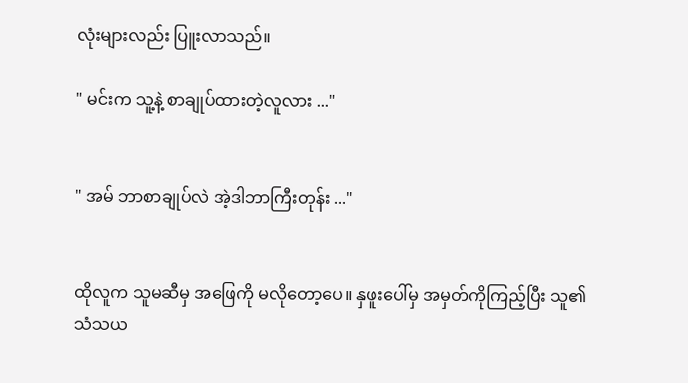လုံးများလည်း ပြူးလာသည်။

" မင်းက သူ့နဲ့ စာချုပ်ထားတဲ့လူလား ..."


" အမ် ဘာစာချုပ်လဲ အဲ့ဒါဘာကြီးတုန်း ..."


ထိုလူက သူမဆီမှ အဖြေကို မလိုတော့ပေ။ နှဖူးပေါ်မှ အမှတ်ကိုကြည့်ပြီး သူ၏သံသယ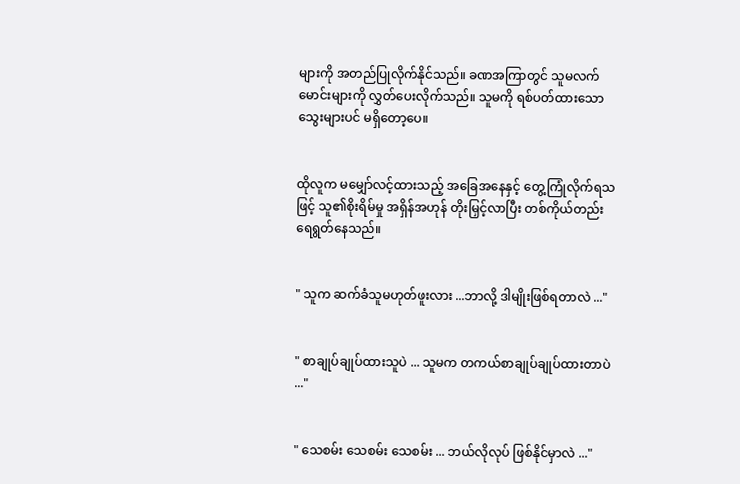များကို အတည်ပြုလိုက်နိုင်သည်။ ခဏအကြာတွင် သူမလက်မောင်းများကို လွှတ်ပေးလိုက်သည်။ သူမကို ရစ်ပတ်ထားသော သွေးများပင် မရှိတော့ပေ။


ထိုလူက မမျှော်လင့်ထားသည့် အခြေအနေနှင့် တွေ့ကြုံလိုက်ရသဖြင့် သူ၏စိုးရိမ်မှု အရှိန်အဟုန် တိုးမြှင့်လာပြီး တစ်ကိုယ်တည်း ရေရွတ်နေသည်။


" သူက ဆက်ခံသူမဟုတ်ဖူးလား ...ဘာလို့ ဒါမျိုးဖြစ်ရတာလဲ ..."


" စာချုပ်ချုပ်ထားသူပဲ ... သူမက တကယ်စာချုပ်ချုပ်ထားတာပဲ ..."


" သေစမ်း သေစမ်း သေစမ်း ... ဘယ်လိုလုပ် ဖြစ်နိုင်မှာလဲ ..."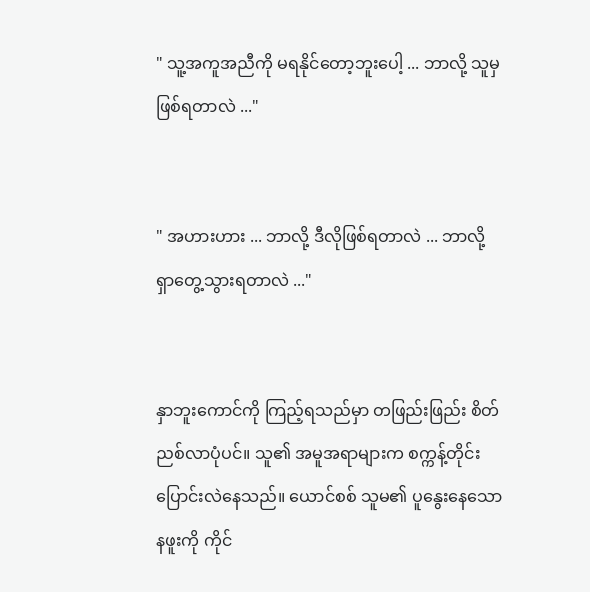" သူ့အကူအညီကို မရနိုင်တော့ဘူးပေါ့ ... ဘာလို့ သူမှ ဖြစ်ရတာလဲ ..."


" အဟားဟား ... ဘာလို့ ဒီလိုဖြစ်ရတာလဲ ... ဘာလို့ ရှာတွေ့သွားရတာလဲ ..."


နှာဘူးကောင်ကို ကြည့်ရသည်မှာ တဖြည်းဖြည်း စိတ်ညစ်လာပုံပင်။ သူ၏ အမူအရာများက စက္ကန့်တိုင်း ပြောင်းလဲနေသည်။ ယောင်စစ် သူမ၏ ပူနွေးနေသော နဖူးကို ကိုင်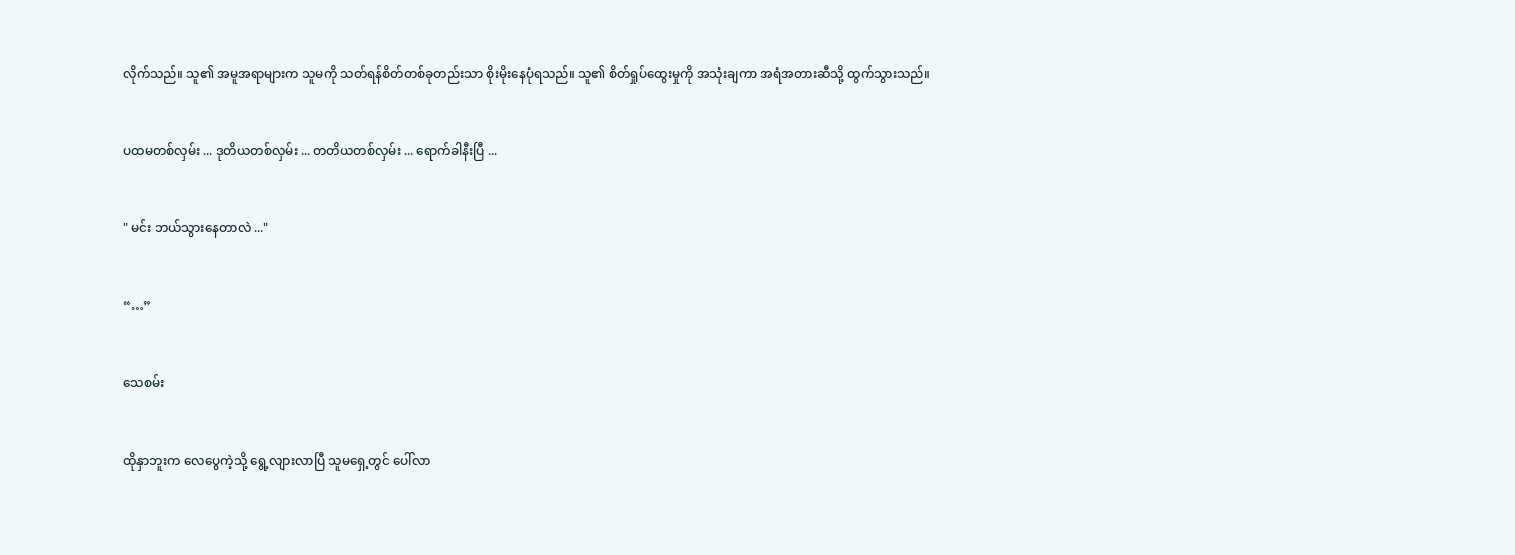လိုက်သည်။ သူ၏ အမူအရာများက သူမကို သတ်ရန်စိတ်တစ်ခုတည်းသာ စိုးမိုးနေပုံရသည်။ သူ၏ စိတ်ရှုပ်ထွေးမှုကို အသုံးချကာ အရံအတားဆီသို့ ထွက်သွားသည်။


ပထမတစ်လှမ်း ... ဒုတိယတစ်လှမ်း ... တတိယတစ်လှမ်း ... ရောက်ခါနီးပြီ ...


" မင်း ဘယ်သွားနေတာလဲ ..."


“…”


သေစမ်း


ထိုနှာဘူးက လေပွေကဲ့သို့ ရွေ့လျားလာပြီ သူမရှေ့တွင် ပေါ်လာ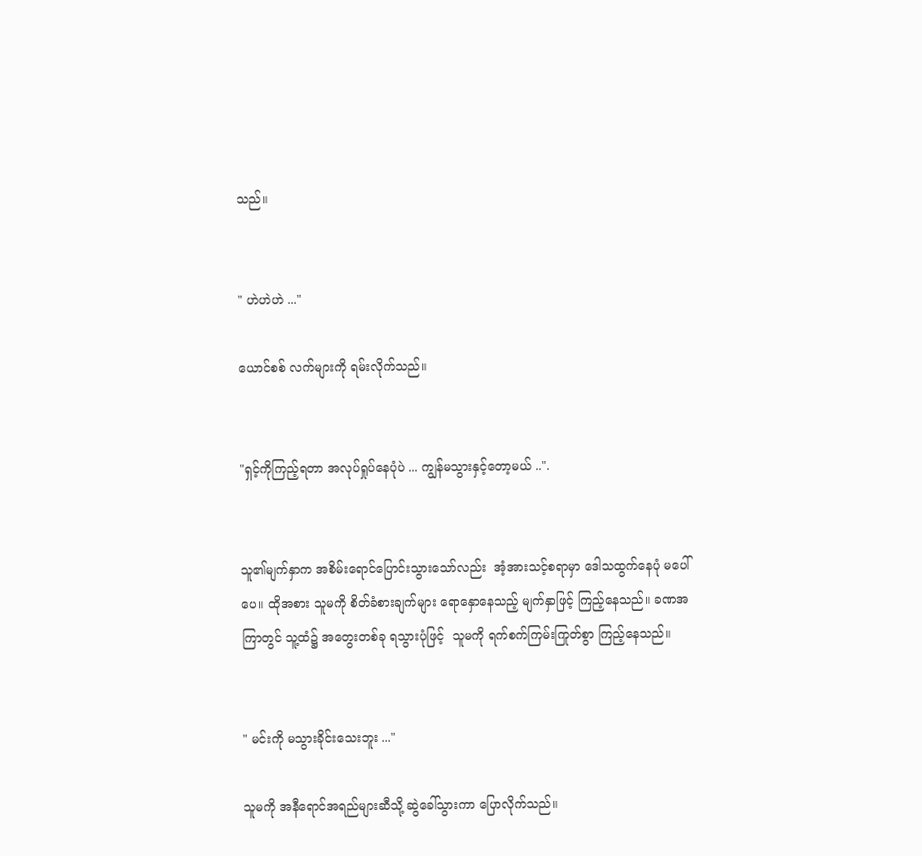သည်။


" ဟဲဟဲဟဲ ..."

ယောင်စစ် လက်များကို ရမ်းလိုက်သည်။


"ရှင့်ကိုကြည့်ရတာ အလုပ်ရှုပ်နေပုံပဲ ... ကျွန်မသွားနှင့်တော့မယ် ..".


သူ၏မျက်နှာက အစိမ်းရောင်ပြောင်းသွားသော်လည်း  အံ့အားသင့်စရာမှာ ဒေါသထွက်နေပုံ မပေါ်ပေ။ ထိုအစား သူမကို စိတ်ခံစားချက်များ ရောနှောနေသည့် မျက်နှာဖြင့် ကြည့်နေသည်။ ခဏအကြာတွင် သူ့ထံ၌ အတွေးတစ်ခု ရသွားပုံဖြင့်  သူမကို ရက်စက်ကြမ်းကြုတ်စွာ ကြည့်နေသည်။


" မင်းကို မသွားခိုင်းသေးဘူး ..."

သူမကို အနီရောင်အရည်များဆီသို့ ဆွဲခေါ်သွားကာ ပြောလိုက်သည်။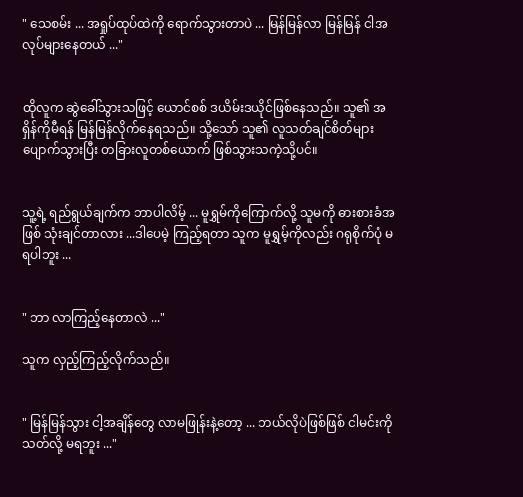" သေစမ်း ... အရှုပ်ထုပ်ထဲကို ရောက်သွားတာပဲ ... မြန်မြန်လာ မြန်မြန် ငါအလုပ်များနေတယ် ..."


ထိုလူက ဆွဲခေါ်သွားသဖြင့် ယောင်စစ် ဒယိမ်းဒယိုင်ဖြစ်နေသည်။ သူ၏ အရှိန်ကိုမီ‌ရန် မြန်မြန်လိုက်နေရသည်။ သို့သော် သူ၏ လူသတ်ချင်စိတ်များ ပျောက်သွားပြီး တခြားလူတစ်ယောက် ဖြစ်သွားသကဲ့သို့ပင်။


သူ့ရဲ့ ရည်ရွယ်ချက်က ဘာပါလိမ့် ... မူရွှမ်ကိုကြောက်လို့ သူမကို ဓားစားခံအဖြစ် သုံးချင်တာလား ...ဒါပေမဲ့ ကြည့်ရတာ သူက မူရွှမ့်ကိုလည်း ဂရုစိုက်ပုံ မရပါဘူး ...


" ဘာ လာကြည့်နေတာလဲ ..."

သူက လှည့်ကြည့်လိုက်သည်။


" မြန်မြန်သွား ငါ့အချိန်တွေ လာမဖြုန်းနဲ့တော့ ... ဘယ်လိုပဲဖြစ်ဖြစ် ငါမင်းကို သတ်လို့ မရဘူး ..."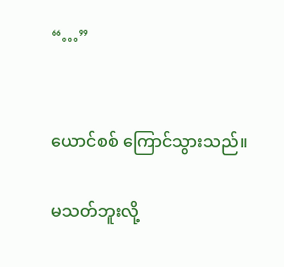“…”


ယောင်စစ် ကြောင်သွားသည်။

မသတ်ဘူးလို့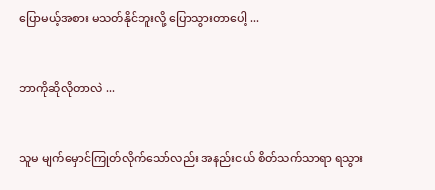ပြောမယ့်အစား မသတ်နိုင်ဘူးလို့ ပြောသွားတာပေါ့ ...


ဘာကိုဆိုလိုတာလဲ ...


သူမ မျက်မှောင်ကြုတ်လိုက်သော်လည်း အနည်းငယ် စိတ်သက်သာရာ ရသွား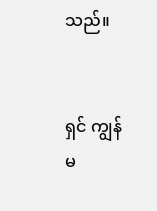သည်။


ရှင် ကျွန်မ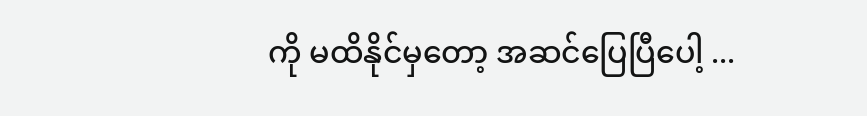ကို မထိနိုင်မှတော့ အဆင်ပြေပြီပေါ့ ...